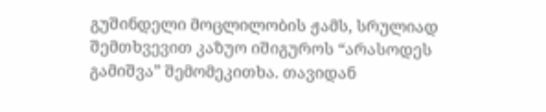გუშინდელი მოცლილობის ჟამს, სრულიად შემთხვევით კაზუო იშიგუროს “არასოდეს გამიშვა” შემომეკითხა. თავიდან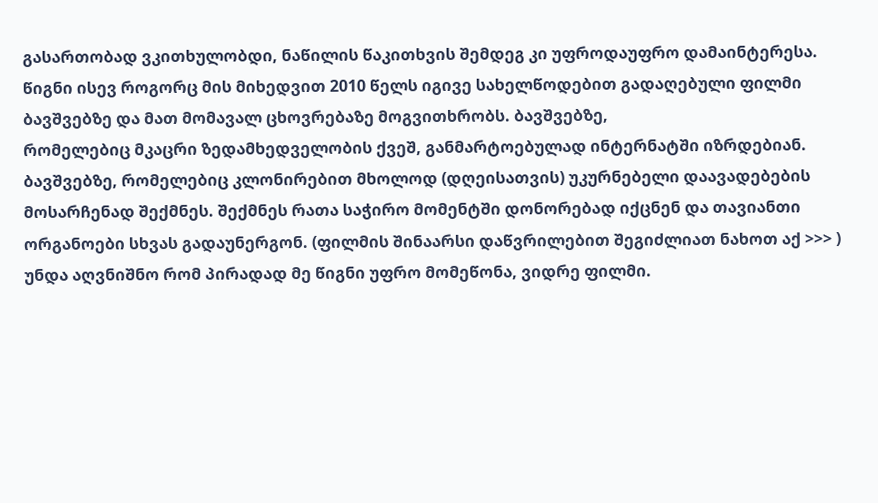გასართობად ვკითხულობდი, ნაწილის წაკითხვის შემდეგ კი უფროდაუფრო დამაინტერესა.
წიგნი ისევ როგორც მის მიხედვით 2010 წელს იგივე სახელწოდებით გადაღებული ფილმი ბავშვებზე და მათ მომავალ ცხოვრებაზე მოგვითხრობს. ბავშვებზე,
რომელებიც მკაცრი ზედამხედველობის ქვეშ, განმარტოებულად ინტერნატში იზრდებიან. ბავშვებზე, რომელებიც კლონირებით მხოლოდ (დღეისათვის) უკურნებელი დაავადებების მოსარჩენად შექმნეს. შექმნეს რათა საჭირო მომენტში დონორებად იქცნენ და თავიანთი ორგანოები სხვას გადაუნერგონ. (ფილმის შინაარსი დაწვრილებით შეგიძლიათ ნახოთ აქ >>> )
უნდა აღვნიშნო რომ პირადად მე წიგნი უფრო მომეწონა, ვიდრე ფილმი.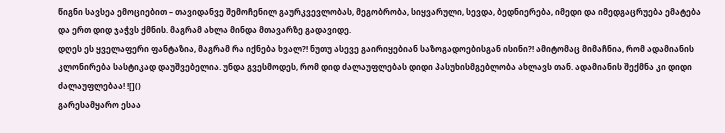წიგნი სავსეა ემოციებით – თავიდანვე შემოჩენილ გაურკვევლობას, მეგობრობა, სიყვარული, სევდა, ბედნიერება, იმედი და იმედგაცრუება ემატება და ერთ დიდ ჯაჭვს ქმნის. მაგრამ ახლა მინდა მთავარზე გადავიდე.
დღეს ეს ყველაფერი ფანტაზია, მაგრამ რა იქნება ხვალ?! ნუთუ ასევე გაირიყებიან საზოგადოებისგან ისინი?! ამიტომაც მიმაჩნია, რომ ადამიანის კლონირება სასტიკად დაუშვებელია. უნდა გვესმოდეს, რომ დიდ ძალაუფლებას დიდი პასუხისმგებლობა ახლავს თან. ადამიანის შექმნა კი დიდი ძალაუფლებაა! ![]()
გარესამყარო ესაა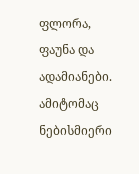ფლორა, ფაუნა და ადამიანები. ამიტომაც ნებისმიერი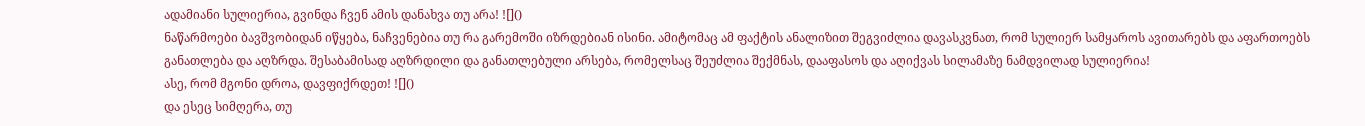ადამიანი სულიერია, გვინდა ჩვენ ამის დანახვა თუ არა! ![]()
ნაწარმოები ბავშვობიდან იწყება, ნაჩვენებია თუ რა გარემოში იზრდებიან ისინი. ამიტომაც ამ ფაქტის ანალიზით შეგვიძლია დავასკვნათ, რომ სულიერ სამყაროს ავითარებს და აფართოებს განათლება და აღზრდა. შესაბამისად აღზრდილი და განათლებული არსება, რომელსაც შეუძლია შექმნას, დააფასოს და აღიქვას სილამაზე ნამდვილად სულიერია!
ასე, რომ მგონი დროა, დავფიქრდეთ! ![]()
და ესეც სიმღერა, თუ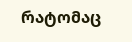რატომაც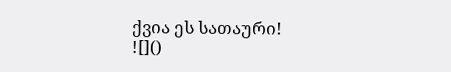ქვია ეს სათაური! ![]()